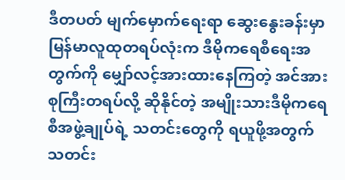ဒီတပတ် မျက်မှောက်ရေးရာ ဆွေးနွေးခန်းမှာ မြန်မာလူထုတရပ်လုံးက ဒီမိုကရေစီရေးအတွက်ကို မျှော်လင့်အားထားနေကြတဲ့ အင်အားစုကြီးတရပ်လို့ ဆိုနိုင်တဲ့ အမျိုးသားဒီမိုကရေစီအဖွဲ့ချုပ်ရဲ့ သတင်းတွေကို ရယူဖို့အတွက် သတင်း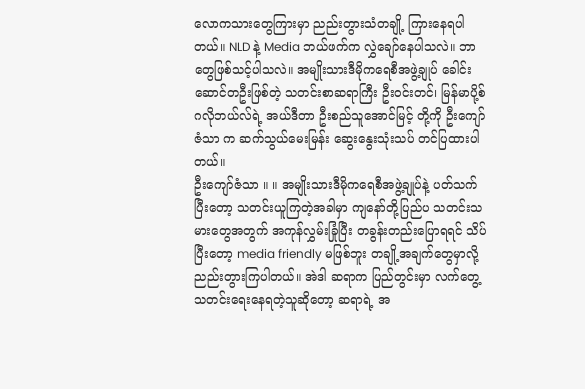လောကသားတွေကြားမှာ ညည်းတွားသံတချို့ ကြားနေရပါတယ်။ NLD နဲ့ Media ဘယ်ဖက်က လွှဲချော်နေပါသလဲ။ ဘာတွေဖြစ်သင့်ပါသလဲ။ အမျိုးသားဒီမိုကရေစီအဖွဲ့ချုပ် ခေါင်းဆောင်တဦးဖြစ်တဲ့ သတင်းစာဆရာကြီး ဦးဝင်းတင်၊ မြန်မာပို့စ် ဂလိုဘယ်လ်ရဲ့ အယ်ဒီတာ ဦးစည်သူအောင်မြင့် တို့ကို ဦးကျော်ဇံသာ က ဆက်သွယ်မေးမြန်း ဆွေးနွေးသုံးသပ် တင်ပြထားပါတယ်။
ဦးကျော်ဇံသာ ။ ။ အမျိုးသားဒီမိုကရေစီအဖွဲ့ချုပ်နဲ့ ပတ်သက်ပြီးတော့ သတင်းယူကြတဲ့အခါမှာ ကျနော်တို့ပြည်ပ သတင်းသမားတွေအတွက် အကုန်လွှမ်းခြုံပြီး တခွန်းတည်းပြောရရင် သိပ်ပြီးတော့ media friendly မဖြစ်ဘူး တချို့အချက်တွေမှာလို့ ညည်းတွားကြပါတယ်။ အဲဒါ ဆရာက ပြည်တွင်းမှာ လက်တွေ့သတင်းရေးနေရတဲ့သူဆိုတော့ ဆရာရဲ့ အ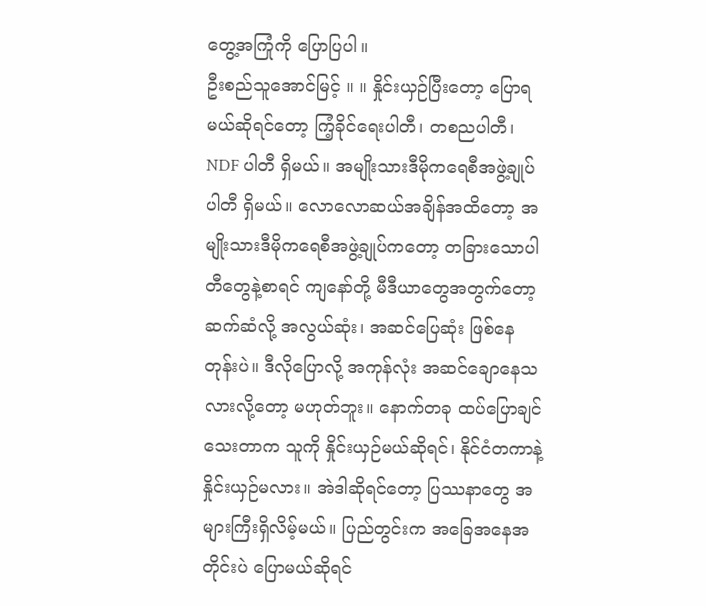တွေ့အကြုံကို ပြောပြပါ။
ဦးစည်သူအောင်မြင့် ။ ။ နှိုင်းယှဉ်ပြီးတော့ ပြောရမယ်ဆိုရင်တော့ ကြံ့ခိုင်ရေးပါတီ၊ တစညပါတီ၊ NDF ပါတီ ရှိမယ်။ အမျိုးသားဒီမိုကရေစီအဖွဲ့ချုပ်ပါတီ ရှိမယ်။ လောလောဆယ်အချိန်အထိတော့ အမျိုးသားဒီမိုကရေစီအဖွဲ့ချုပ်ကတော့ တခြားသောပါတီတွေနဲ့စာရင် ကျနော်တို့ မီဒီယာတွေအတွက်တော့ ဆက်ဆံလို့ အလွယ်ဆုံး၊ အဆင်ပြေဆုံး ဖြစ်နေတုန်းပဲ။ ဒီလိုပြောလို့ အကုန်လုံး အဆင်ချောနေသလားလို့တော့ မဟုတ်ဘူး။ နောက်တခု ထပ်ပြောချင်သေးတာက သူကို နှိုင်းယှဉ်မယ်ဆိုရင်၊ နိုင်ငံတကာနဲ့ နှိုင်းယှဉ်မလား။ အဲဒါဆိုရင်တော့ ပြဿနာတွေ အများကြီးရှိလိမ့်မယ်။ ပြည်တွင်းက အခြေအနေအတိုင်းပဲ ပြောမယ်ဆိုရင်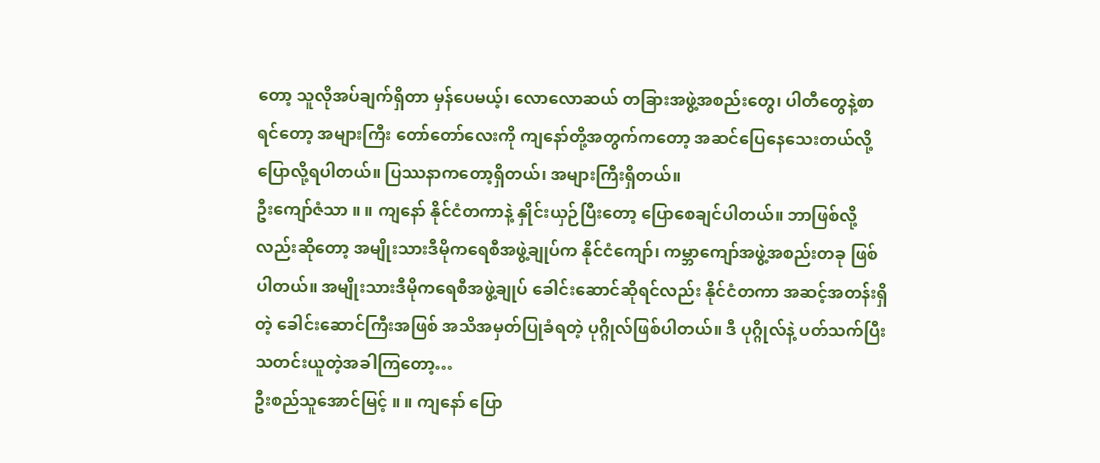တော့ သူလိုအပ်ချက်ရှိတာ မှန်ပေမယ့်၊ လောလောဆယ် တခြားအဖွဲ့အစည်းတွေ၊ ပါတီတွေနဲ့စာရင်တော့ အများကြီး တော်တော်လေးကို ကျနော်တို့အတွက်ကတော့ အဆင်ပြေနေသေးတယ်လို့ ပြောလို့ရပါတယ်။ ပြဿနာကတော့ရှိတယ်၊ အများကြီးရှိတယ်။
ဦးကျော်ဇံသာ ။ ။ ကျနော် နိုင်ငံတကာနဲ့ နှိုင်းယှဉ်ပြီးတော့ ပြောစေချင်ပါတယ်။ ဘာဖြစ်လို့လည်းဆိုတော့ အမျိုးသားဒီမိုကရေစီအဖွဲ့ချုပ်က နိုင်ငံကျော်၊ ကမ္ဘာကျော်အဖွဲ့အစည်းတခု ဖြစ်ပါတယ်။ အမျိုးသားဒီမိုကရေစီအဖွဲ့ချုပ် ခေါင်းဆောင်ဆိုရင်လည်း နိုင်ငံတကာ အဆင့်အတန်းရှိတဲ့ ခေါင်းဆောင်ကြီးအဖြစ် အသိအမှတ်ပြုခံရတဲ့ ပုဂ္ဂိုလ်ဖြစ်ပါတယ်။ ဒီ ပုဂ္ဂိုလ်နဲ့ ပတ်သက်ပြီး သတင်းယူတဲ့အခါကြတော့…
ဦးစည်သူအောင်မြင့် ။ ။ ကျနော် ပြော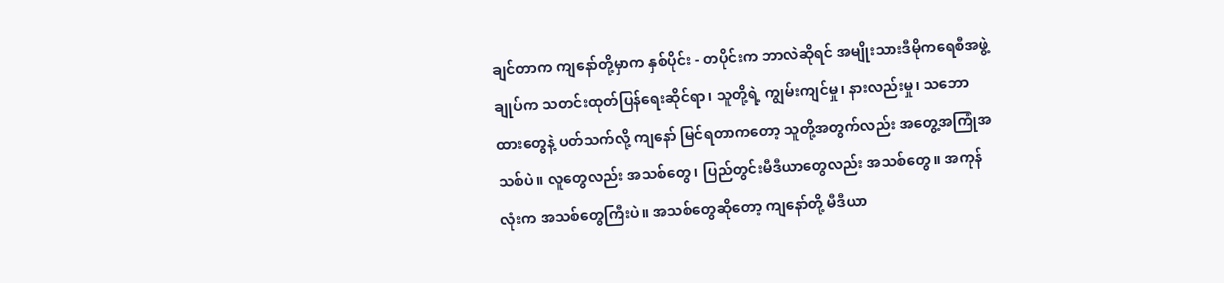ချင်တာက ကျနော်တို့မှာက နှစ်ပိုင်း - တပိုင်းက ဘာလဲဆိုရင် အမျိုးသားဒီမိုကရေစီအဖွဲ့ချုပ်က သတင်းထုတ်ပြန်ရေးဆိုင်ရာ၊ သူတို့ရဲ့ ကျွမ်းကျင်မှု၊ နားလည်းမှု၊ သဘောထားတွေနဲ့ ပတ်သက်လို့ ကျနော် မြင်ရတာကတော့ သူတို့အတွက်လည်း အတွေ့အကြုံအသစ်ပဲ။ လူတွေလည်း အသစ်တွေ၊ ပြည်တွင်းမီဒီယာတွေလည်း အသစ်တွေ။ အကုန်လုံးက အသစ်တွေကြီးပဲ။ အသစ်တွေဆိုတော့ ကျနော်တို့ မီဒီယာ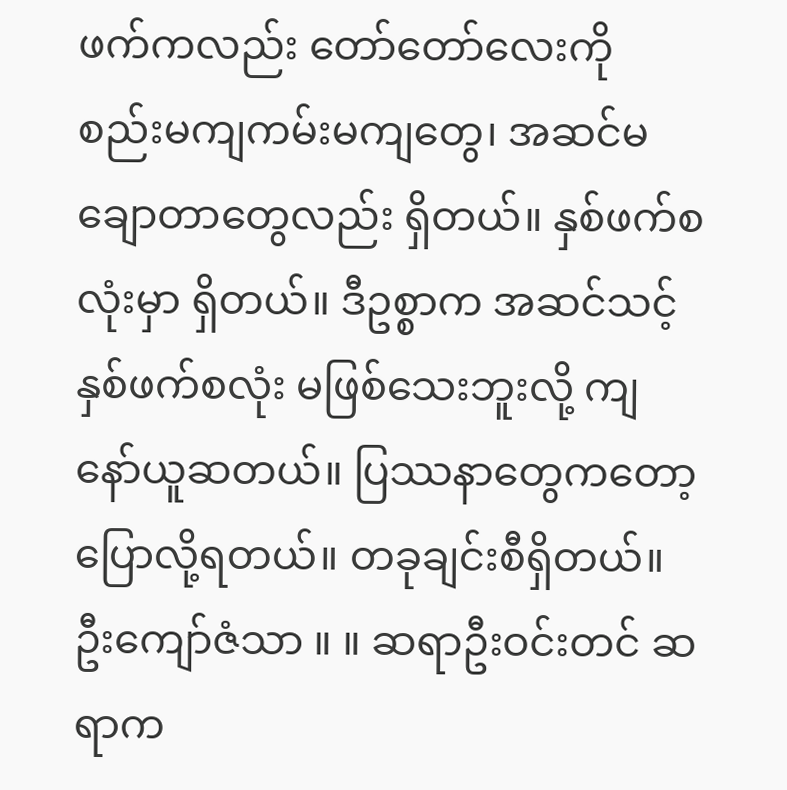ဖက်ကလည်း တော်တော်လေးကို စည်းမကျကမ်းမကျတွေ၊ အဆင်မချောတာတွေလည်း ရှိတယ်။ နှစ်ဖက်စလုံးမှာ ရှိတယ်။ ဒီဥစ္စာက အဆင်သင့် နှစ်ဖက်စလုံး မဖြစ်သေးဘူးလို့ ကျနော်ယူဆတယ်။ ပြဿနာတွေကတော့ ပြောလို့ရတယ်။ တခုချင်းစီရှိတယ်။
ဦးကျော်ဇံသာ ။ ။ ဆရာဦးဝင်းတင် ဆရာက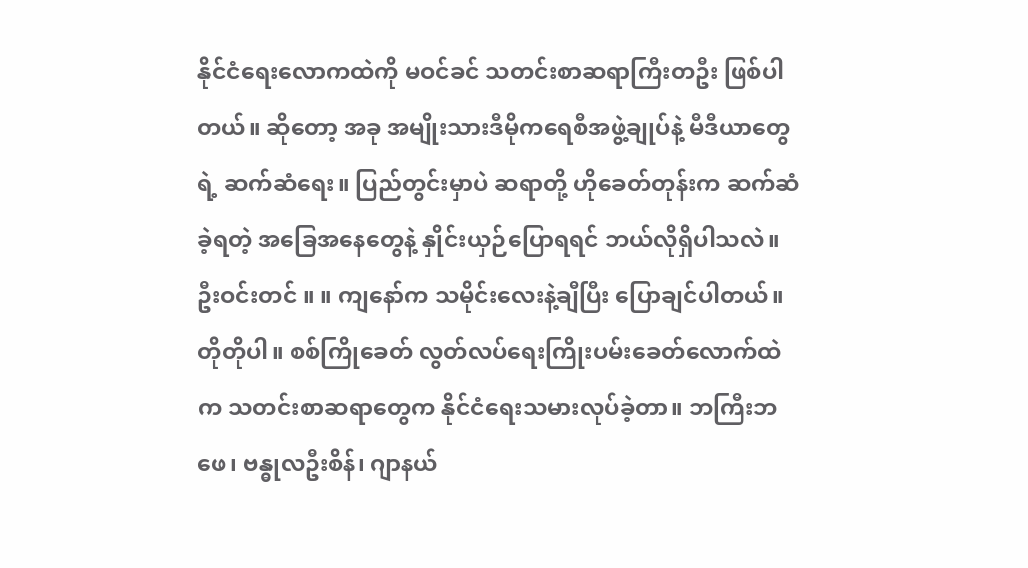နိုင်ငံရေးလောကထဲကို မဝင်ခင် သတင်းစာဆရာကြီးတဦး ဖြစ်ပါတယ်။ ဆိုတော့ အခု အမျိုးသားဒီမိုကရေစီအဖွဲ့ချုပ်နဲ့ မီဒီယာတွေရဲ့ ဆက်ဆံရေး။ ပြည်တွင်းမှာပဲ ဆရာတို့ ဟိုခေတ်တုန်းက ဆက်ဆံခဲ့ရတဲ့ အခြေအနေတွေနဲ့ နှိုင်းယှဉ်ပြောရရင် ဘယ်လိုရှိပါသလဲ။
ဦးဝင်းတင် ။ ။ ကျနော်က သမိုင်းလေးနဲ့ချီပြီး ပြောချင်ပါတယ်။ တိုတိုပါ။ စစ်ကြိုခေတ် လွတ်လပ်ရေးကြိုးပမ်းခေတ်လောက်ထဲက သတင်းစာဆရာတွေက နိုင်ငံရေးသမားလုပ်ခဲ့တာ။ ဘကြီးဘဖေ၊ ဗန္ဓုလဦးစိန်၊ ဂျာနယ်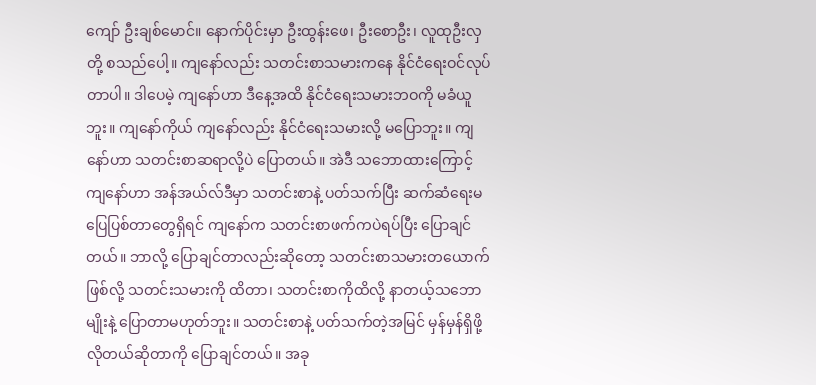ကျော် ဦးချစ်မောင်။ နောက်ပိုင်းမှာ ဦးထွန်းဖေ၊ ဦးစောဦး၊ လူထုဦးလှ တို့ စသည်ပေါ့။ ကျနော်လည်း သတင်းစာသမားကနေ နိုင်ငံရေးဝင်လုပ်တာပါ။ ဒါပေမဲ့ ကျနော်ဟာ ဒီနေ့အထိ နိုင်ငံရေးသမားဘဝကို မခံယူဘူး။ ကျနော်ကိုယ် ကျနော်လည်း နိုင်ငံရေးသမားလို့ မပြောဘူး။ ကျနော်ဟာ သတင်းစာဆရာလို့ပဲ ပြောတယ်။ အဲဒီ သဘောထားကြောင့် ကျနော်ဟာ အန်အယ်လ်ဒီမှာ သတင်းစာနဲ့ ပတ်သက်ပြီး ဆက်ဆံရေးမပြေပြစ်တာတွေရှိရင် ကျနော်က သတင်းစာဖက်ကပဲရပ်ပြီး ပြောချင်တယ်။ ဘာလို့ ပြောချင်တာလည်းဆိုတော့ သတင်းစာသမားတယောက်ဖြစ်လို့ သတင်းသမားကို ထိတာ၊ သတင်းစာကိုထိလို့ နာတယ့်သဘောမျိုးနဲ့ ပြောတာမဟုတ်ဘူး။ သတင်းစာနဲ့ ပတ်သက်တဲ့အမြင် မှန်မှန်ရှိဖို့ လိုတယ်ဆိုတာကို ပြောချင်တယ်။ အခု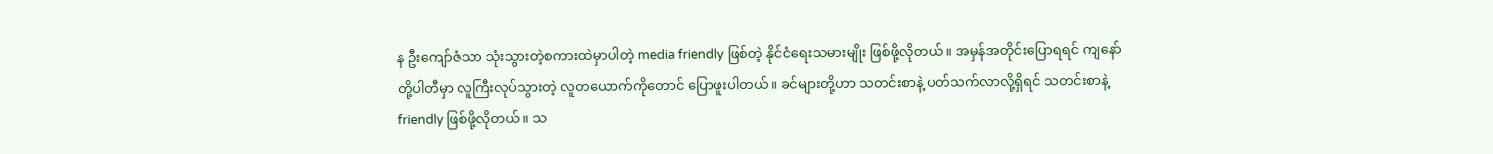န ဦးကျော်ဇံသာ သုံးသွားတဲ့စကားထဲမှာပါတဲ့ media friendly ဖြစ်တဲ့ နိုင်ငံရေးသမားမျိုး ဖြစ်ဖို့လိုတယ်။ အမှန်အတိုင်းပြောရရင် ကျနော်တို့ပါတီမှာ လူကြီးလုပ်သွားတဲ့ လူတယောက်ကိုတောင် ပြောဖူးပါတယ်။ ခင်များတို့ဟာ သတင်းစာနဲ့ ပတ်သက်လာလို့ရှိရင် သတင်းစာနဲ့ friendly ဖြစ်ဖို့လိုတယ်။ သ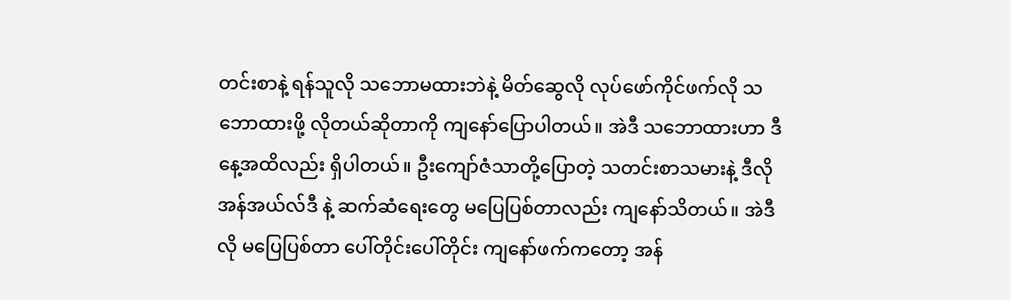တင်းစာနဲ့ ရန်သူလို သဘောမထားဘဲနဲ့ မိတ်ဆွေလို လုပ်ဖော်ကိုင်ဖက်လို သဘောထားဖို့ လိုတယ်ဆိုတာကို ကျနော်ပြောပါတယ်။ အဲဒီ သဘောထားဟာ ဒီနေ့အထိလည်း ရှိပါတယ်။ ဦးကျော်ဇံသာတို့ပြောတဲ့ သတင်းစာသမားနဲ့ ဒီလို အန်အယ်လ်ဒီ နဲ့ ဆက်ဆံရေးတွေ မပြေပြစ်တာလည်း ကျနော်သိတယ်။ အဲဒီလို မပြေပြစ်တာ ပေါ်တိုင်းပေါ်တိုင်း ကျနော်ဖက်ကတော့ အန်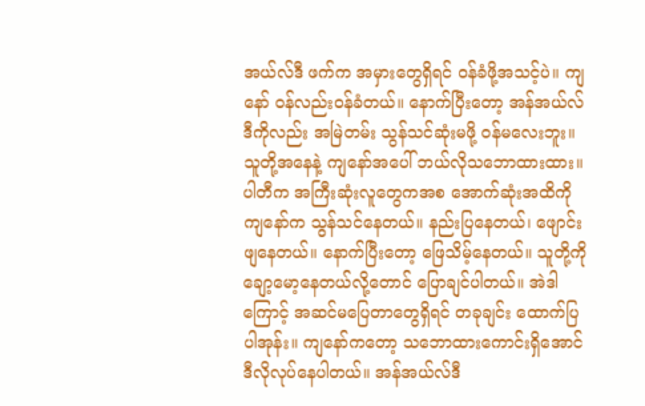အယ်လ်ဒီ ဖက်က အမှားတွေရှိရင် ဝန်ခံဖို့အသင့်ပဲ။ ကျနော် ဝန်လည်းဝန်ခံတယ်။ နောက်ပြီးတော့ အန်အယ်လ်ဒီကိုလည်း အမြဲတမ်း သွန်သင်ဆုံးမဖို့ ဝန်မလေးဘူး။ သူတို့အနေနဲ့ ကျနော်အပေါ် ဘယ်လိုသဘောထားထား။ ပါတီက အကြီးဆုံးလူတွေကအစ အောက်ဆုံးအထိကို ကျနော်က သွန်သင်နေတယ်။ နည်းပြနေတယ်၊ ဖျောင်းဖျနေတယ်။ နောက်ပြီးတော့ ဖြေသိမ့်နေတယ်။ သူတို့ကို ချော့မော့နေတယ်လို့တောင် ပြောချင်ပါတယ်။ အဲဒါကြောင့် အဆင်မပြေတာတွေရှိရင် တခုချင်း ထောက်ပြပါအုန်း။ ကျနော်ကတော့ သဘောထားကောင်းရှိအောင် ဒီလိုလုပ်နေပါတယ်။ အန်အယ်လ်ဒီ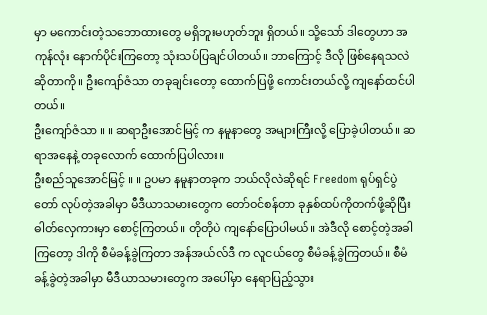မှာ မကောင်းတဲ့သဘောထားတွေ မရှိဘူးမဟုတ်ဘူး ရှိတယ်။ သို့သော် ဒါတွေဟာ အကုန်လုံး နောက်ပိုင်းကြတော့ သုံးသပ်ပြချင်ပါတယ်။ ဘာကြောင့် ဒီလို ဖြစ်နေရသလဲဆိုတာကို။ ဦးကျော်ဇံသာ တခုချင်းတော့ ထောက်ပြဖို့ ကောင်းတယ်လို့ ကျနော်ထင်ပါတယ်။
ဦးကျော်ဇံသာ ။ ။ ဆရာဦးအောင်မြင့် က နမူနာတွေ အများကြီးလို့ ပြောခဲ့ပါတယ်။ ဆရာအနေနဲ့ တခုလောက် ထောက်ပြပါလား။
ဦးစည်သူအောင်မြင့် ။ ။ ဥပမာ နမူနာတခုက ဘယ်လိုလဲဆိုရင် Freedom ရုပ်ရှင်ပွဲတော် လုပ်တဲ့အခါမှာ မီဒီယာသမားတွေက တော်ဝင်စန်တာ ခုနှစ်ထပ်ကိုတက်ဖို့ဆိုပြီး ဓါတ်လှေကားမှာ စောင့်ကြတယ်။ တိုတိုပဲ ကျနော်ပြောပါမယ်။ အဲဒီလို စောင့်တဲ့အခါကြတော့ ဒါကို စီမံခန့်ခွဲကြတာ အန်အယ်လ်ဒီ က လူငယ်တွေ စီမံခန့်ခွဲကြတယ်။ စီမံခန့်ခွဲတဲ့အခါမှာ မီဒီယာသမားတွေက အပေါ်မှာ နေရာပြည့်သွား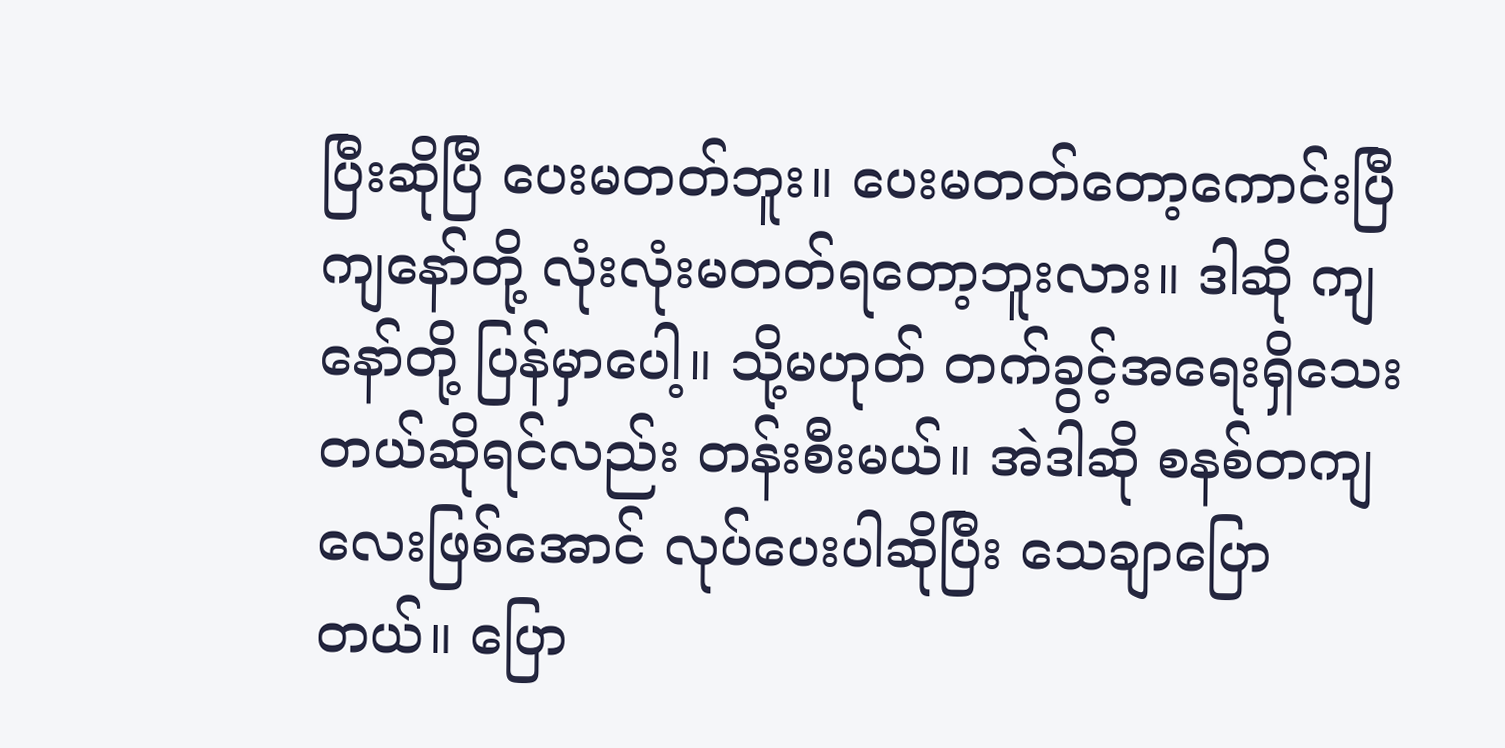ပြီးဆိုပြီ ပေးမတတ်ဘူး။ ပေးမတတ်တော့ကောင်းပြီ ကျနော်တို့ လုံးလုံးမတတ်ရတော့ဘူးလား။ ဒါဆို ကျနော်တို့ ပြန်မှာပေါ့။ သို့မဟုတ် တက်ခွင့်အရေးရှိသေးတယ်ဆိုရင်လည်း တန်းစီးမယ်။ အဲဒါဆို စနစ်တကျလေးဖြစ်အောင် လုပ်ပေးပါဆိုပြီး သေချာပြောတယ်။ ပြော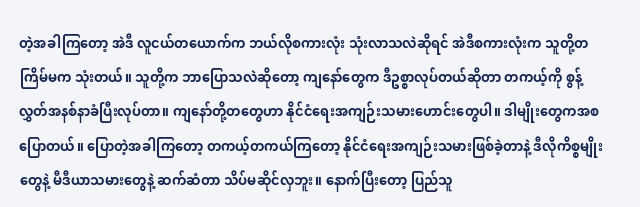တဲ့အခါကြတော့ အဲဒီ လူငယ်တယောက်က ဘယ်လိုစကားလုံး သုံးလာသလဲဆိုရင် အဲဒီစကားလုံးက သူတို့တကြိမ်မက သုံးတယ်။ သူတို့က ဘာပြောသလဲဆိုတော့ ကျနော်တွေက ဒီဥစ္စာလုပ်တယ်ဆိုတာ တကယ့်ကို စွန့်လွှတ်အနစ်နာခံပြီးလုပ်တာ။ ကျနော်တို့တတွေဟာ နိုင်ငံရေးအကျဉ်းသမားဟောင်းတွေပါ။ ဒါမျိုးတွေကအစ ပြောတယ်။ ပြောတဲ့အခါကြတော့ တကယ့်တကယ်ကြတော့ နိုင်ငံရေးအကျဉ်းသမားဖြစ်ခဲ့တာနဲ့ ဒီလိုကိစ္စမျိုးတွေနဲ့ မီဒီယာသမားတွေနဲ့ ဆက်ဆံတာ သိပ်မဆိုင်လှဘူး။ နောက်ပြီးတော့ ပြည်သူ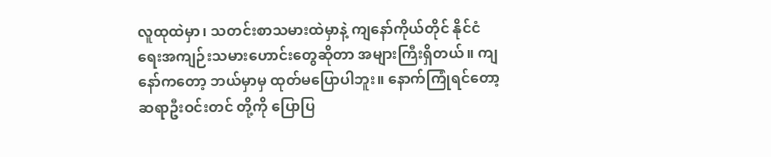လူထုထဲမှာ၊ သတင်းစာသမားထဲမှာနဲ့ ကျနော်ကိုယ်တိုင် နိုင်ငံရေးအကျဉ်းသမားဟောင်းတွေဆိုတာ အများကြီးရှိတယ်။ ကျနော်ကတော့ ဘယ်မှာမှ ထုတ်မပြောပါဘူး။ နောက်ကြုံရင်တော့ ဆရာဦးဝင်းတင် တို့ကို ပြောပြ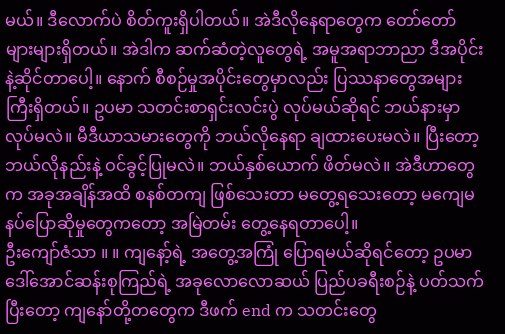မယ်။ ဒီလောက်ပဲ စိတ်ကူးရှိပါတယ်။ အဲဒီလိုနေရာတွေက တော်တော်များများရှိတယ်။ အဲဒါက ဆက်ဆံတဲ့လူတွေရဲ့ အမူအရာဘာညာ ဒီအပိုင်းနဲ့ဆိုင်တာပေါ့။ နောက် စီစဉ်မှုအပိုင်းတွေမှာလည်း ပြဿနာတွေအများကြီးရှိတယ်။ ဥပမာ သတင်းစာရှင်းလင်းပွဲ လုပ်မယ်ဆိုရင် ဘယ်နားမှာ လုပ်မလဲ။ မီဒီယာသမားတွေကို ဘယ်လိုနေရာ ချထားပေးမလဲ။ ပြီးတော့ ဘယ်လိုနည်းနဲ့ ဝင်ခွင့်ပြုမလဲ။ ဘယ်နှစ်ယောက် ဖိတ်မလဲ။ အဲဒီဟာတွေက အခုအချိန်အထိ စနစ်တကျ ဖြစ်သေးတာ မတွေ့ရသေးတော့ မကျေမနပ်ပြောဆိုမှုတွေကတော့ အမြဲတမ်း တွေ့နေရတာပေါ့။
ဦးကျော်ဇံသာ ။ ။ ကျနော့်ရဲ့ အတွေ့အကြုံ ပြောရမယ်ဆိုရင်တော့ ဥပမာ ဒေါ်အောင်ဆန်းစုကြည်ရဲ့ အခုလောလောဆယ် ပြည်ပခရီးစဉ်နဲ့ ပတ်သက်ပြီးတော့ ကျနော်တို့တတွေက ဒီဖက် end က သတင်းတွေ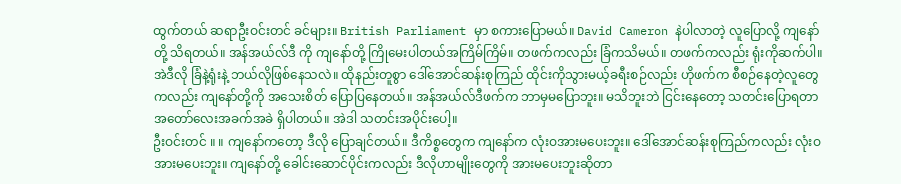ထွက်တယ် ဆရာဦးဝင်းတင် ခင်များ။ British Parliament မှာ စကားပြောမယ်။ David Cameron နဲပါလာတဲ့ လူပြောလို့ ကျနော်တို့ သိရတယ်။ အန်အယ်လ်ဒီ ကို ကျနော်တို့ ကြိုမေးပါတယ်အကြိမ်ကြိမ်။ တဖက်ကလည်း ခြံကသိမယ်။ တဖက်ကလည်း ရုံးကိုဆက်ပါ။ အဲဒီလို ခြံနဲ့ရုံးနဲ့ ဘယ်လိုဖြစ်နေသလဲ။ ထိုနည်းတူစွာ ဒေါ်အောင်ဆန်းစုကြည် ထိုင်းကိုသွားမယ့်ခရီးစဉ်လည်း ဟိုဖက်က စီစဉ်နေတဲ့လူတွေကလည်း ကျနော်တို့ကို အသေးစိတ် ပြောပြနေတယ်။ အန်အယ်လ်ဒီဖက်က ဘာမှမပြောဘူး။ မသိဘူးဘဲ ငြင်းနေတော့ သတင်းပြောရတာ အတော်လေးအခက်အခဲ ရှိပါတယ်။ အဲဒါ သတင်းအပိုင်းပေါ့။
ဦးဝင်းတင် ။ ။ ကျနော်ကတော့ ဒီလို ပြောချင်တယ်။ ဒီကိစ္စတွေက ကျနော်က လုံးဝအားမပေးဘူး။ ဒေါ်အောင်ဆန်းစုကြည်ကလည်း လုံးဝအားမပေးဘူး။ ကျနော်တို့ ခေါင်းဆောင်ပိုင်းကလည်း ဒီလိုဟာမျိုးတွေကို အားမပေးဘူးဆိုတာ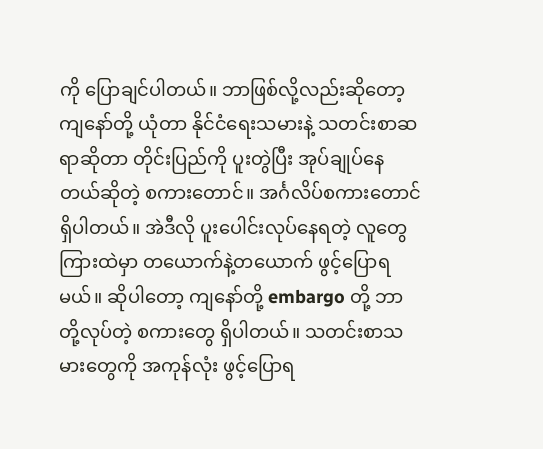ကို ပြောချင်ပါတယ်။ ဘာဖြစ်လို့လည်းဆိုတော့ ကျနော်တို့ ယုံတာ နိုင်ငံရေးသမားနဲ့ သတင်းစာဆရာဆိုတာ တိုင်းပြည်ကို ပူးတွဲပြီး အုပ်ချုပ်နေတယ်ဆိုတဲ့ စကားတောင်။ အင်္ဂလိပ်စကားတောင် ရှိပါတယ်။ အဲဒီလို ပူးပေါင်းလုပ်နေရတဲ့ လူတွေကြားထဲမှာ တယောက်နဲ့တယောက် ဖွင့်ပြောရမယ်။ ဆိုပါတော့ ကျနော်တို့ embargo တို့ ဘာတို့လုပ်တဲ့ စကားတွေ ရှိပါတယ်။ သတင်းစာသမားတွေကို အကုန်လုံး ဖွင့်ပြောရ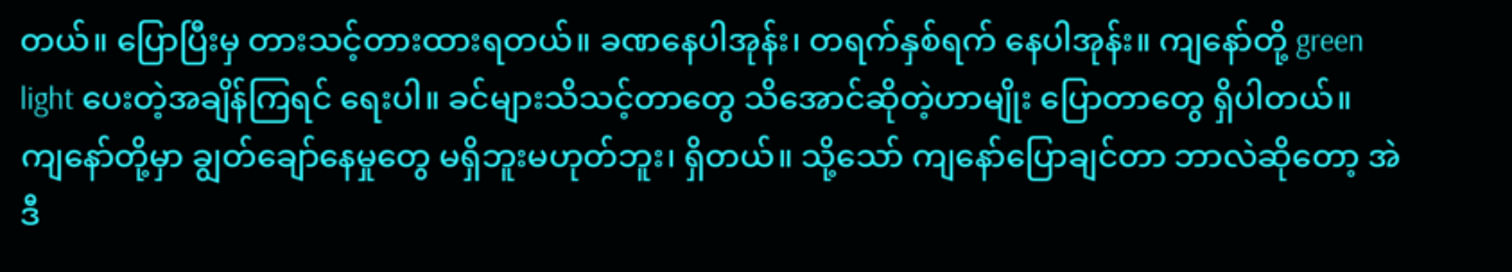တယ်။ ပြောပြီးမှ တားသင့်တားထားရတယ်။ ခဏနေပါအုန်း၊ တရက်နှစ်ရက် နေပါအုန်း။ ကျနော်တို့ green light ပေးတဲ့အချိန်ကြရင် ရေးပါ။ ခင်များသိသင့်တာတွေ သိအောင်ဆိုတဲ့ဟာမျိုး ပြောတာတွေ ရှိပါတယ်။ ကျနော်တို့မှာ ချွတ်ချော်နေမှုတွေ မရှိဘူးမဟုတ်ဘူး၊ ရှိတယ်။ သို့သော် ကျနော်ပြောချင်တာ ဘာလဲဆိုတော့ အဲဒီ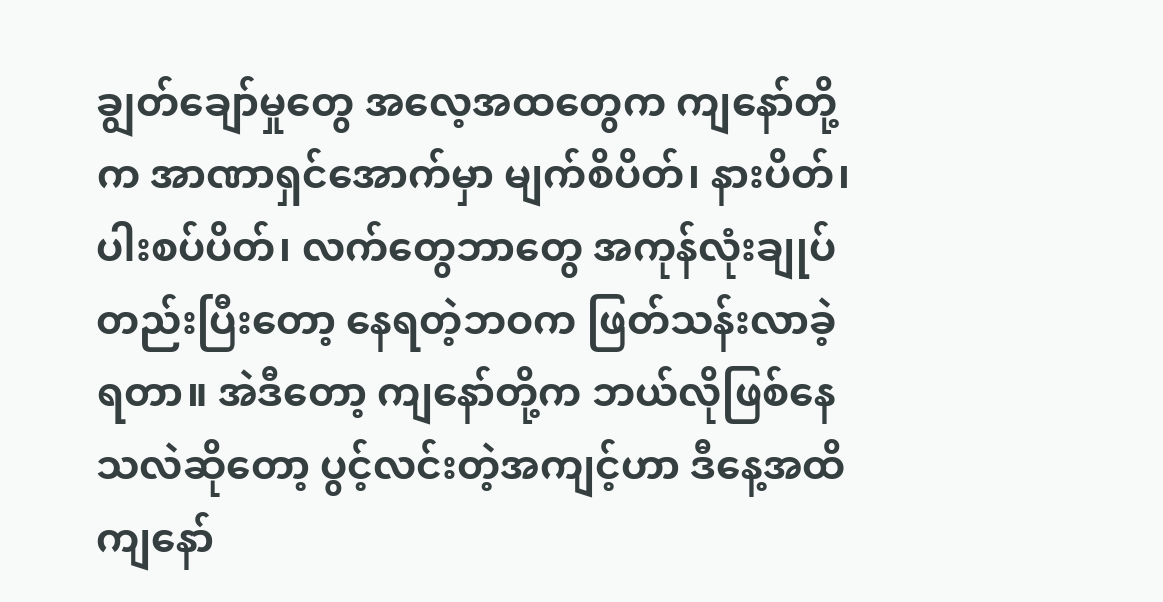ချွတ်ချော်မှုတွေ အလေ့အထတွေက ကျနော်တို့က အာဏာရှင်အောက်မှာ မျက်စိပိတ်၊ နားပိတ်၊ ပါးစပ်ပိတ်၊ လက်တွေဘာတွေ အကုန်လုံးချုပ်တည်းပြီးတော့ နေရတဲ့ဘဝက ဖြတ်သန်းလာခဲ့ရတာ။ အဲဒီတော့ ကျနော်တို့က ဘယ်လိုဖြစ်နေသလဲဆိုတော့ ပွင့်လင်းတဲ့အကျင့်ဟာ ဒီနေ့အထိ ကျနော်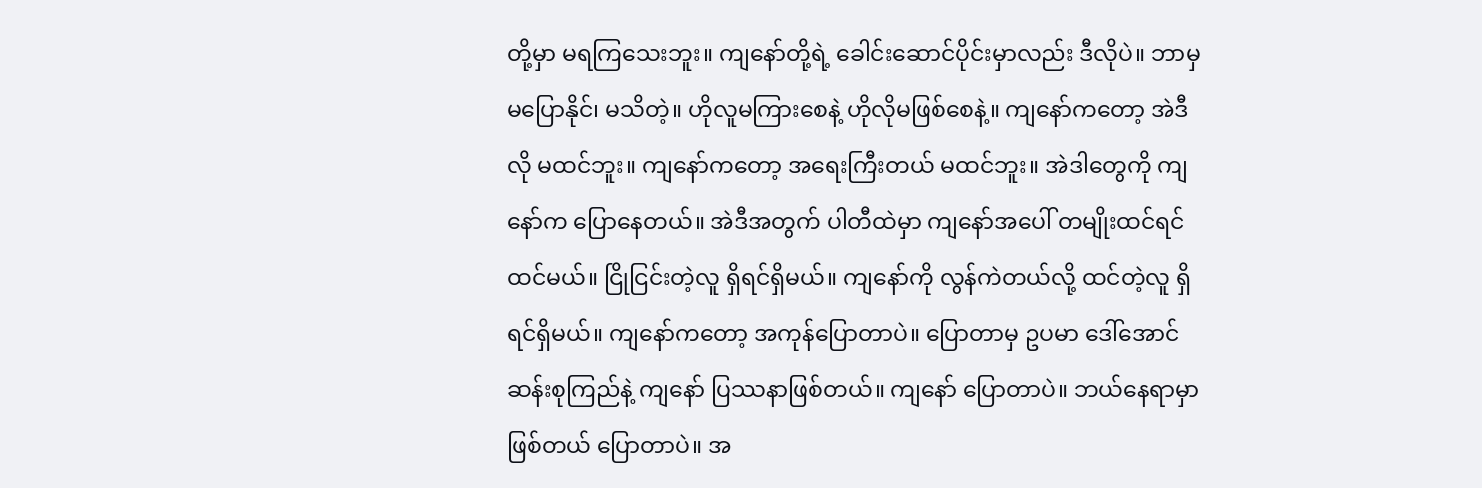တို့မှာ မရကြသေးဘူး။ ကျနော်တို့ရဲ့ ခေါင်းဆောင်ပိုင်းမှာလည်း ဒီလိုပဲ။ ဘာမှ မပြောနိုင်၊ မသိတဲ့။ ဟိုလူမကြားစေနဲ့ ဟိုလိုမဖြစ်စေနဲ့။ ကျနော်ကတော့ အဲဒီလို မထင်ဘူး။ ကျနော်ကတော့ အရေးကြီးတယ် မထင်ဘူး။ အဲဒါတွေကို ကျနော်က ပြောနေတယ်။ အဲဒီအတွက် ပါတီထဲမှာ ကျနော်အပေါ် တမျိုးထင်ရင်ထင်မယ်။ ငြိုငြင်းတဲ့လူ ရှိရင်ရှိမယ်။ ကျနော်ကို လွန်ကဲတယ်လို့ ထင်တဲ့လူ ရှိရင်ရှိမယ်။ ကျနော်ကတော့ အကုန်ပြောတာပဲ။ ပြောတာမှ ဥပမာ ဒေါ်အောင်ဆန်းစုကြည်နဲ့ ကျနော် ပြဿနာဖြစ်တယ်။ ကျနော် ပြောတာပဲ။ ဘယ်နေရာမှာဖြစ်တယ် ပြောတာပဲ။ အ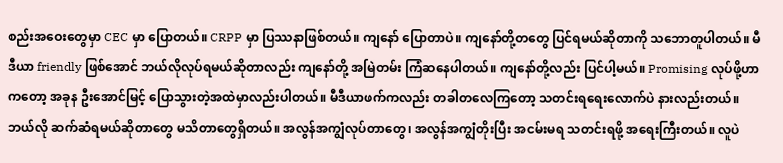စည်းအဝေးတွေမှာ CEC မှာ ပြောတယ်။ CRPP မှာ ပြဿနာဖြစ်တယ်။ ကျနော် ပြောတာပဲ။ ကျနော်တို့တတွေ ပြင်ရမယ်ဆိုတာကို သဘောတူပါတယ်။ မီဒီယာ friendly ဖြစ်အောင် ဘယ်လိုလုပ်ရမယ်ဆိုတာလည်း ကျနော်တို့ အမြဲတမ်း ကြံဆနေပါတယ်။ ကျနော်တို့လည်း ပြင်ပါ့မယ်။ Promising လုပ်ဖို့ဟာကတော့ အခုန ဦးအောင်မြင့် ပြောသွားတဲ့အထဲမှာလည်းပါတယ်။ မီဒီယာဖက်ကလည်း တခါတလေကြတော့ သတင်းရရေးလောက်ပဲ နားလည်းတယ်။ ဘယ်လို ဆက်ဆံရမယ်ဆိုတာတွေ မသိတာတွေရှိတယ်။ အလွန်အကျွံလုပ်တာတွေ၊ အလွန်အကျွံတိုးပြီး အငမ်းမရ သတင်းရဖို့ အရေးကြီးတယ်။ လူပဲ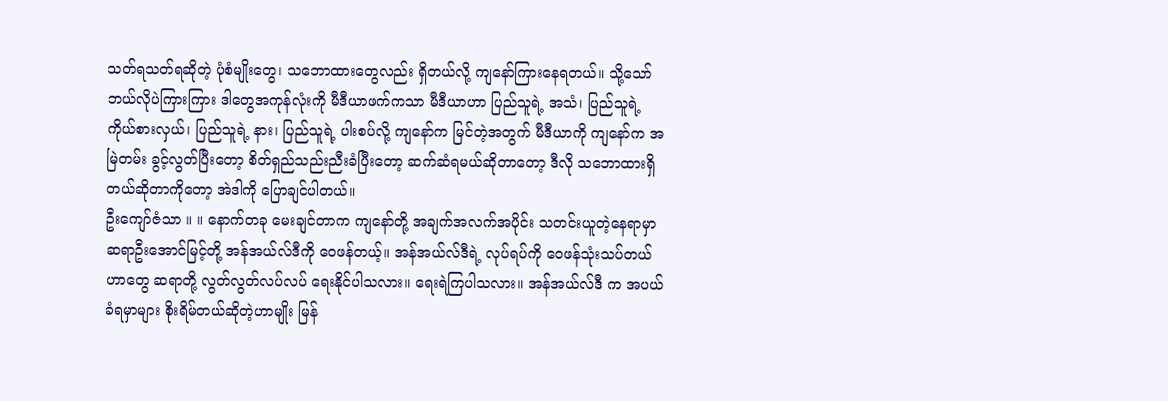သတ်ရသတ်ရဆိုတဲ့ ပုံစံမျိုးတွေ၊ သဘောထားတွေလည်း ရှိတယ်လို့ ကျနော်ကြားနေရတယ်။ သို့သော် ဘယ်လိုပဲကြားကြား ဒါတွေအကုန်လုံးကို မီဒီယာဖက်ကသာ မီဒီယာဟာ ပြည်သူရဲ့ အသံ၊ ပြည်သူရဲ့ ကိုယ်စားလှယ်၊ ပြည်သူရဲ့ နား၊ ပြည်သူရဲ့ ပါးစပ်လို့ ကျနော်က မြင်တဲ့အတွက် မီဒီယာကို ကျနော်က အမြဲတမ်း ခွင့်လွတ်ပြီးတော့ စိတ်ရှည်သည်းညီးခံပြီးတော့ ဆက်ဆံရမယ်ဆိုတာတော့ ဒီလို သဘောထားရှိတယ်ဆိုတာကိုတော့ အဲဒါကို ပြောချင်ပါတယ်။
ဦးကျော်ဇံသာ ။ ။ နောက်တခု မေးချင်တာက ကျနော်တို့ အချက်အလက်အပိုင်း သတင်းယူတဲ့နေရာမှာ ဆရာဦးအောင်မြင့်တို့ အန်အယ်လ်ဒီကို ဝေဖန်တယ့်။ အန်အယ်လ်ဒီရဲ့ လုပ်ရပ်ကို ဝေဖန်သုံးသပ်တယ်ဟာတွေ ဆရာတို့ လွတ်လွတ်လပ်လပ် ရေးနိုင်ပါသလား။ ရေးရဲကြပါသလား။ အန်အယ်လ်ဒီ က အပယ်ခံရမှာများ စိုးရိမ်တယ်ဆိုတဲ့ဟာမျိုး မြန်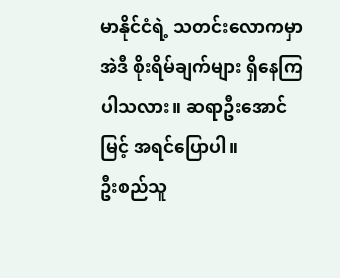မာနိုင်ငံရဲ့ သတင်းလောကမှာ အဲဒီ စိုးရိမ်ချက်များ ရှိနေကြပါသလား။ ဆရာဦးအောင်မြင့် အရင်ပြောပါ။
ဦးစည်သူ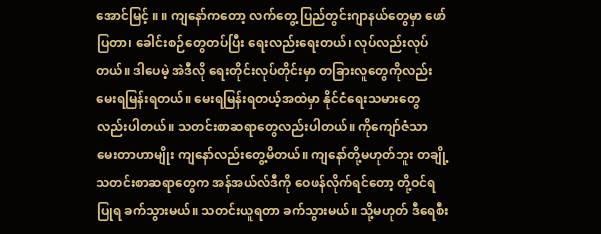အောင်မြင့် ။ ။ ကျနော်ကတော့ လက်တွေ့ ပြည်တွင်းဂျာနယ်တွေမှာ ဖော်ပြတာ၊ ခေါင်းစဉ်တွေတပ်ပြီး ရေးလည်းရေးတယ်၊ လုပ်လည်းလုပ်တယ်။ ဒါပေမဲ့ အဲဒီလို ရေးတိုင်းလုပ်တိုင်းမှာ တခြားလူတွေကိုလည်း မေးရမြန်းရတယ်။ မေးရမြန်းရတယ့်အထဲမှာ နိုင်ငံရေးသမားတွေလည်းပါတယ်။ သတင်းစာဆရာတွေလည်းပါတယ်။ ကိုကျော်ဇံသာ မေးတာဟာမျိုး ကျနော်လည်းတွေ့မိတယ်။ ကျနော်တို့မဟုတ်ဘူး တချို့ သတင်းစာဆရာတွေက အန်အယ်လ်ဒီကို ဝေဖန်လိုက်ရင်တော့ တို့ဝင်ရပြုရ ခက်သွားမယ်။ သတင်းယူရတာ ခက်သွားမယ်။ သို့မဟုတ် ဒီရေစီး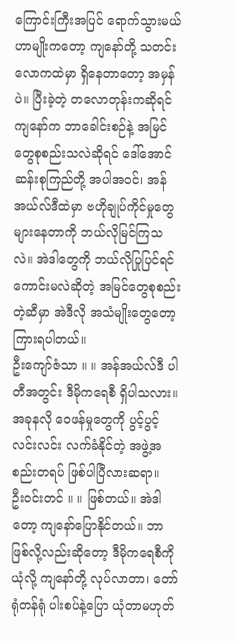ကြောင်းကြီးအပြင် ရောက်သွားမယ်ဟာမျိုးကတော့ ကျနော်တို့ သတင်းလောကထဲမှာ ရှိနေတာတော့ အမှန်ပဲ။ ပြီးခဲ့တဲ့ တလောတုန်းကဆိုရင် ကျနော်က ဘာခေါင်းစဉ်နဲ့ အမြင်တွေစုစည်းသလဲဆိုရင် ဒေါ်အောင်ဆန်းစုကြည်တို့ အပါအဝင်၊ အန်အယ်လ်ဒီထဲမှာ ဗဟိုချုပ်ကိုင်မှုတွေ များနေတာကို ဘယ်လိုမြင်ကြသလဲ။ အဲဒါတွေကို ဘယ်လိုပြုပြင်ရင် ကောင်းမလဲဆိုတဲ့ အမြင်တွေစုစည်းတဲ့ဆီမှာ အဲဒီလို အသံမျိုးတွေတော့ ကြားရပါတယ်။
ဦးကျော်ဇံသာ ။ ။ အန်အယ်လ်ဒီ ပါတီအတွင်း ဒီမိုကရေစီ ရှိပါသလား။ အခုနလို ဝေဖန်မှုတွေကို ပွင့်ပွင့်လင်းလင်း လက်ခံနိုင်တဲ့ အဖွဲ့အစည်းတရပ် ဖြစ်ပါပြီလားဆရာ။
ဦးဝင်းတင် ။ ။ ဖြစ်တယ်။ အဲဒါတော့ ကျနော်ပြောနိုင်တယ်။ ဘာဖြစ်လို့လည်းဆိုတော့ ဒီမိုကရေစီကို ယုံလို့ ကျနော်တို့ လုပ်လာတာ၊ တော်ရုံတန်ရုံ ပါးစပ်နဲ့ပြော ယုံတာမဟုတ်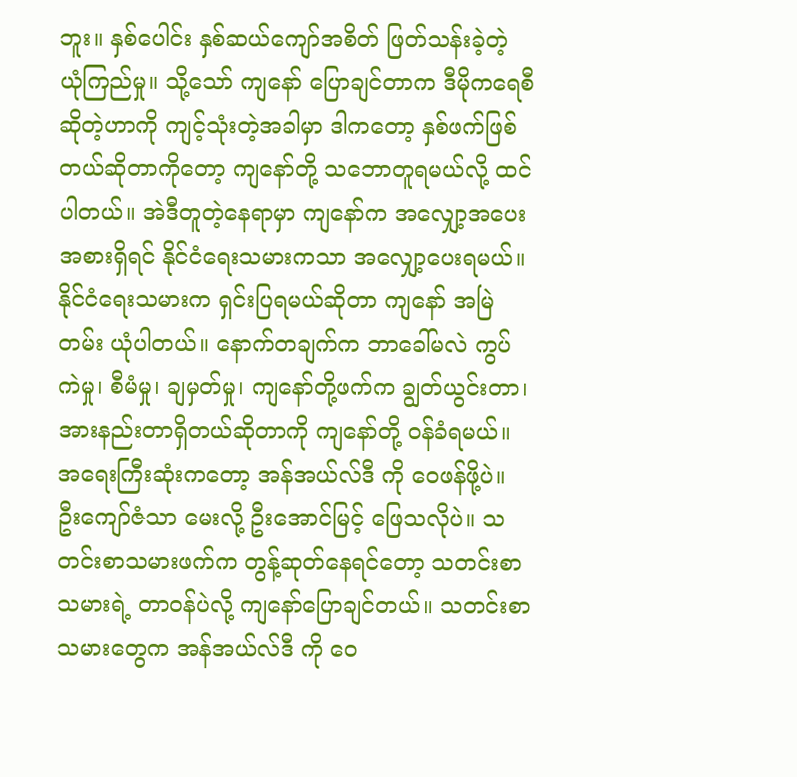ဘူး။ နှစ်ပေါင်း နှစ်ဆယ်ကျော်အစိတ် ဖြတ်သန်းခဲ့တဲ့ ယုံကြည်မှု။ သို့သော် ကျနော် ပြောချင်တာက ဒီမိုကရေစီဆိုတဲ့ဟာကို ကျင့်သုံးတဲ့အခါမှာ ဒါကတော့ နှစ်ဖက်ဖြစ်တယ်ဆိုတာကိုတော့ ကျနော်တို့ သဘောတူရမယ်လို့ ထင်ပါတယ်။ အဲဒီတူတဲ့နေရာမှာ ကျနော်က အလျှော့အပေးအစားရှိရင် နိုင်ငံရေးသမားကသာ အလျှော့ပေးရမယ်။ နိုင်ငံရေးသမားက ရှင်းပြရမယ်ဆိုတာ ကျနော် အမြဲတမ်း ယုံပါတယ်။ နောက်တချက်က ဘာခေါ်မလဲ ကွပ်ကဲမှု၊ စီမံမှု၊ ချမှတ်မှု၊ ကျနော်တို့ဖက်က ချွတ်ယွင်းတာ၊ အားနည်းတာရှိတယ်ဆိုတာကို ကျနော်တို့ ဝန်ခံရမယ်။ အရေးကြီးဆုံးကတော့ အန်အယ်လ်ဒီ ကို ဝေဖန်ဖို့ပဲ။ ဦးကျော်ဇံသာ မေးလို့ ဦးအောင်မြင့် ဖြေသလိုပဲ။ သတင်းစာသမားဖက်က တွန့်ဆုတ်နေရင်တော့ သတင်းစာသမားရဲ့ တာဝန်ပဲလို့ ကျနော်ပြောချင်တယ်။ သတင်းစာသမားတွေက အန်အယ်လ်ဒီ ကို ဝေ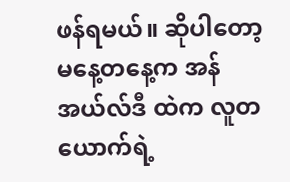ဖန်ရမယ်။ ဆိုပါတော့ မနေ့တနေ့က အန်အယ်လ်ဒီ ထဲက လူတယောက်ရဲ့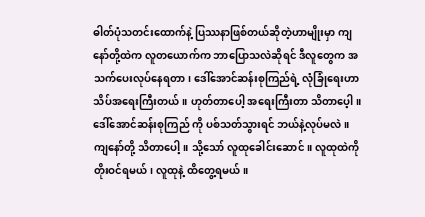ဓါတ်ပုံသတင်းထောက်နဲ့ ပြဿနာဖြစ်တယ်ဆိုတဲ့ဟာမျိုးမှာ ကျနော်တို့ထဲက လူတယောက်က ဘာပြောသလဲဆိုရင် ဒီလူတွေက အသက်ပေးလုပ်နေရတာ၊ ဒေါ်အောင်ဆန်းစုကြည်ရဲ့ လုံခြုံရေးဟာ သိပ်အရေးကြီးတယ်။ ဟုတ်တာပေါ့ အရေးကြီးတာ သိတာပေ့ါ။ ဒေါ်အောင်ဆန်းစုကြည် ကို ပစ်သတ်သွားရင် ဘယ်နဲ့လုပ်မလဲ။ ကျနော်တို့ သိတာပေါ့။ သို့သော် လူထုခေါင်းဆောင်။ လူထုထဲကို တိုးဝင်ရမယ်၊ လူထုနဲ့ ထိတွေ့ရမယ်။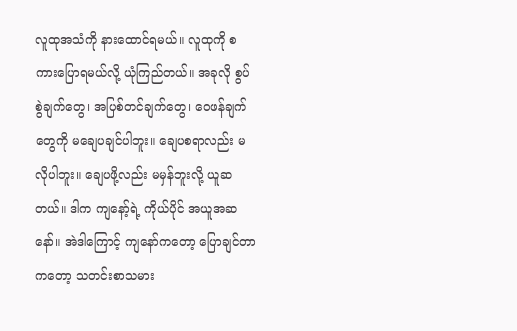လူထုအသံကို နားထောင်ရမယ်။ လူထုကို စကားပြောရမယ်လို့ ယုံကြည်တယ်။ အခုလို စွပ်စွဲချက်တွေ၊ အပြစ်တင်ချက်တွေ၊ ဝေဖန်ချက်တွေကို မချေပချင်ပါဘူး။ ချေပစရာလည်း မလိုပါဘူး။ ချေပဖို့လည်း မမှန်ဘူးလို့ ယူဆတယ်။ ဒါက ကျနော့်ရဲ့ ကိုယ်ပိုင် အယူအဆနော်။ အဲဒါကြောင့် ကျနော်ကတော့ ပြောချင်တာကတော့ သတင်းစာသမား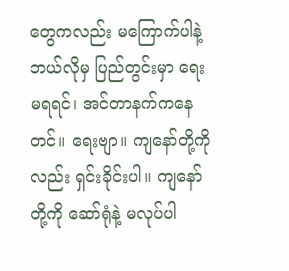တွေကလည်း မကြောက်ပါနဲ့ ဘယ်လိုမှ ပြည်တွင်းမှာ ရေးမရရင်၊ အင်တာနက်ကနေတင်။ ရေးဗျာ။ ကျနော်တို့ကိုလည်း ရှင်းခိုင်းပါ။ ကျနော်တို့ကို ဆော်ရုံနဲ့ မလုပ်ပါ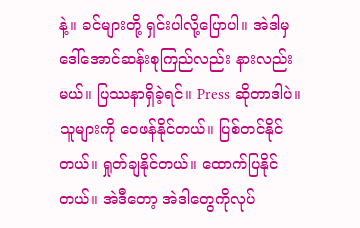နဲ့။ ခင်များတို့ ရှင်းပါလို့ပြောပါ။ အဲဒါမှ ဒေါ်အောင်ဆန်းစုကြည်လည်း နားလည်းမယ်။ ပြဿနာရှိခဲ့ရင်။ Press ဆိုတာဒါပဲ။ သူများကို ဝေဖန်နိုင်တယ်။ ပြစ်တင်နိုင်တယ်။ ရှုတ်ချနိုင်တယ်။ ထောက်ပြနိုင်တယ်။ အဲဒီတော့ အဲဒါတွေကိုလုပ်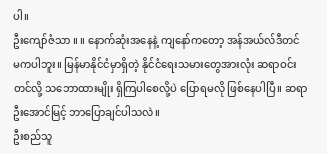ပါ။
ဦးကျော်ဇံသာ ။ ။ နောက်ဆုံးအနေနဲ့ ကျနော်ကတော့ အန်အယ်လ်ဒီတင် မကပါဘူး။ မြန်မာနိုင်ငံမှာရှိတဲ့ နိုင်ငံရေးသမားတွေအားလုံး ဆရာဝင်းတင်လို့ သဘောထားမျိုး ရှိကြပါစေလို့ပဲ ပြောရမလို ဖြစ်နေပါပြီ။ ဆရာဦးအောင်မြင့် ဘာပြောချင်ပါသလဲ။
ဦးစည်သူ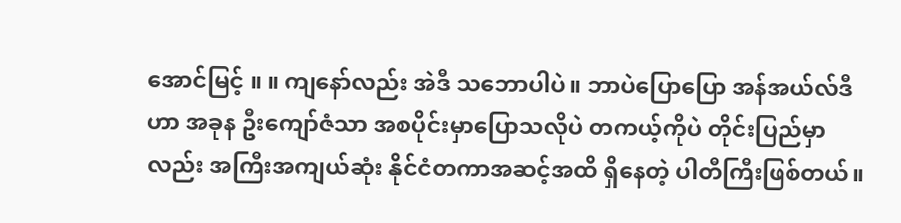အောင်မြင့် ။ ။ ကျနော်လည်း အဲဒီ သဘောပါပဲ။ ဘာပဲပြောပြော အန်အယ်လ်ဒီ ဟာ အခုန ဦးကျော်ဇံသာ အစပိုင်းမှာပြောသလိုပဲ တကယ့်ကိုပဲ တိုင်းပြည်မှာလည်း အကြီးအကျယ်ဆုံး နိုင်ငံတကာအဆင့်အထိ ရှိနေတဲ့ ပါတီကြီးဖြစ်တယ်။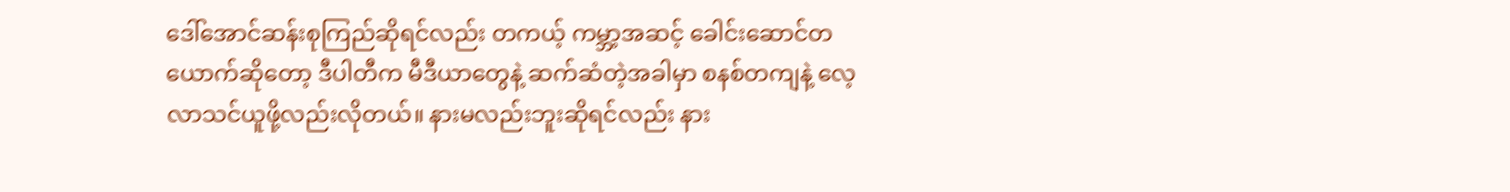ဒေါ်အောင်ဆန်းစုကြည်ဆိုရင်လည်း တကယ့် ကမ္ဘာ့အဆင့် ခေါင်းဆောင်တယောက်ဆိုတော့ ဒီပါတီက မီဒီယာတွေနဲ့ ဆက်ဆံတဲ့အခါမှာ စနစ်တကျနဲ့ လေ့လာသင်ယူဖို့လည်းလိုတယ်။ နားမလည်းဘူးဆိုရင်လည်း နား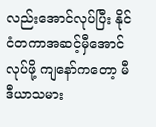လည်းအောင်လုပ်ပြီး နိုင်ငံတကာအဆင့်မှီအောင်လုပ်ဖို့ ကျနော်ကတော့ မီဒီယာသမား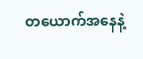တယောက်အနေနဲ့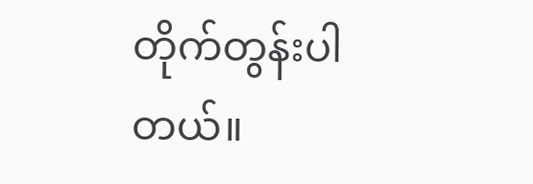တိုက်တွန်းပါတယ်။